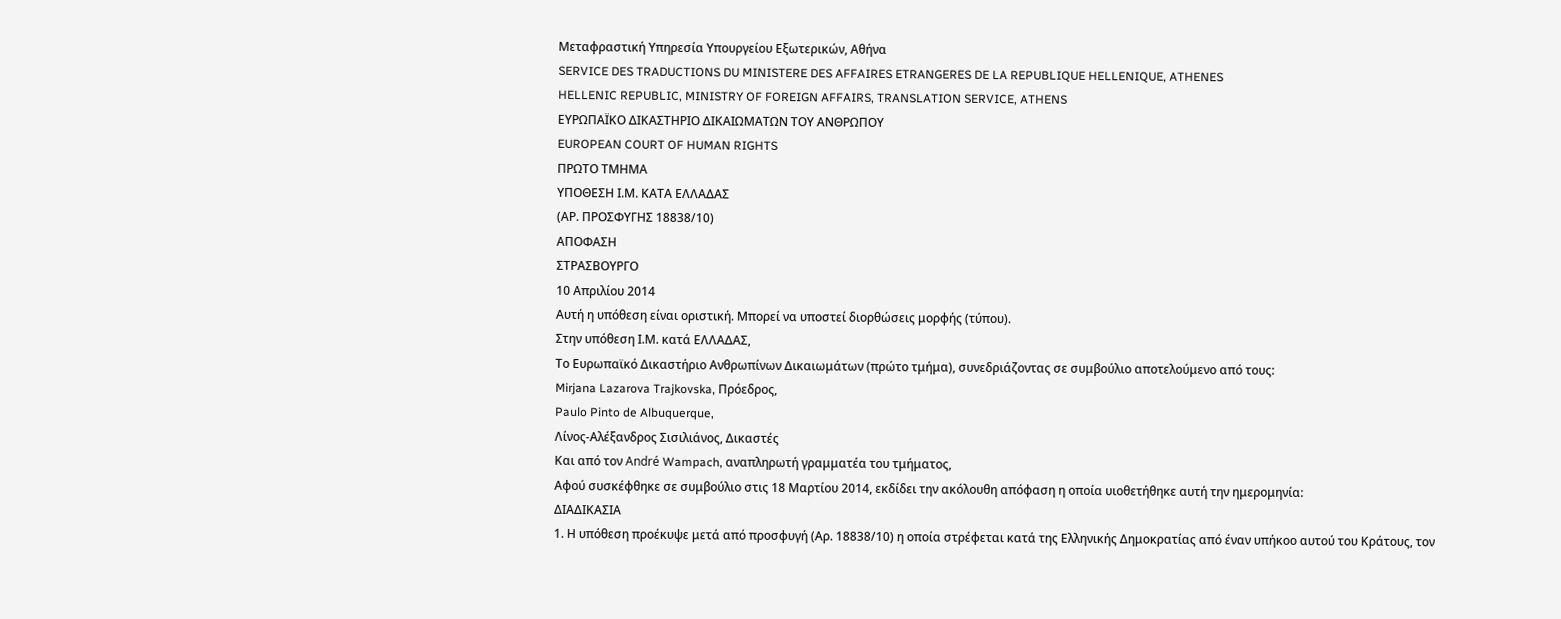Μεταφραστική Υπηρεσία Υπουργείου Εξωτερικών, Αθήνα
SERVICE DES TRADUCTIONS DU MINISTERE DES AFFAIRES ETRANGERES DE LA REPUBLIQUE HELLENIQUE, ATHENES
HELLENIC REPUBLIC, MINISTRY OF FOREIGN AFFAIRS, TRANSLATION SERVICE, ATHENS
ΕΥΡΩΠΑΪΚΟ ΔΙΚΑΣΤΗΡΙΟ ΔΙΚΑΙΩΜΑΤΩΝ ΤΟΥ ΑΝΘΡΩΠΟΥ
EUROPEAN COURT OF HUMAN RIGHTS
ΠΡΩΤΟ ΤΜΗΜΑ
ΥΠΟΘΕΣΗ Ι.Μ. ΚΑΤΑ ΕΛΛΑΔΑΣ
(ΑΡ. ΠΡΟΣΦΥΓΗΣ 18838/10)
ΑΠΟΦΑΣΗ
ΣΤΡΑΣΒΟΥΡΓΟ
10 Απριλίου 2014
Αυτή η υπόθεση είναι οριστική. Μπορεί να υποστεί διορθώσεις μορφής (τύπου).
Στην υπόθεση Ι.Μ. κατά ΕΛΛΑΔΑΣ,
Το Ευρωπαϊκό Δικαστήριο Ανθρωπίνων Δικαιωμάτων (πρώτο τμήμα), συνεδριάζοντας σε συμβούλιο αποτελούμενο από τους:
Mirjana Lazarova Trajkovska, Πρόεδρος,
Paulo Pinto de Albuquerque,
Λίνος-Αλέξανδρος Σισιλιάνος, Δικαστές
Και από τον André Wampach, αναπληρωτή γραμματέα του τμήματος,
Αφού συσκέφθηκε σε συμβούλιο στις 18 Μαρτίου 2014, εκδίδει την ακόλουθη απόφαση η οποία υιοθετήθηκε αυτή την ημερομηνία:
ΔΙΑΔΙΚΑΣΙΑ
1. Η υπόθεση προέκυψε μετά από προσφυγή (Αρ. 18838/10) η οποία στρέφεται κατά της Ελληνικής Δημοκρατίας από έναν υπήκοο αυτού του Κράτους, τον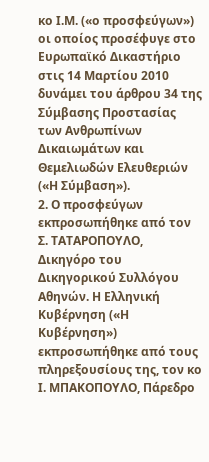κο Ι.Μ. («ο προσφεύγων») οι οποίος προσέφυγε στο Ευρωπαϊκό Δικαστήριο στις 14 Μαρτίου 2010 δυνάμει του άρθρου 34 της Σύμβασης Προστασίας των Ανθρωπίνων Δικαιωμάτων και Θεμελιωδών Ελευθεριών («Η Σύμβαση»).
2. Ο προσφεύγων εκπροσωπήθηκε από τον Σ. ΤΑΤΑΡΟΠΟΥΛΟ, Δικηγόρο του Δικηγορικού Συλλόγου Αθηνών. Η Ελληνική Κυβέρνηση («Η Κυβέρνηση») εκπροσωπήθηκε από τους πληρεξουσίους της, τον κο Ι. ΜΠΑΚΟΠΟΥΛΟ, Πάρεδρο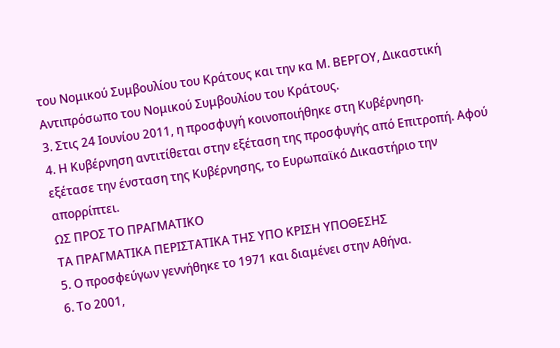του Νομικού Συμβουλίου του Κράτους και την κα Μ. ΒΕΡΓΟΥ, Δικαστική Aντιπρόσωπο του Νομικού Συμβουλίου του Κράτους.
3. Στις 24 Ιουνίου 2011, η προσφυγή κοινοποιήθηκε στη Κυβέρνηση.
4. Η Κυβέρνηση αντιτίθεται στην εξέταση της προσφυγής από Επιτροπή. Αφού εξέτασε την ένσταση της Κυβέρνησης, το Ευρωπαϊκό Δικαστήριο την απορρίπτει.
ΩΣ ΠΡΟΣ ΤΟ ΠΡΑΓΜΑΤΙΚΟ
ΤΑ ΠΡΑΓΜΑΤΙΚΑ ΠΕΡΙΣΤΑΤΙΚΑ ΤΗΣ ΥΠΟ ΚΡΙΣΗ ΥΠΟΘΕΣΗΣ
5. Ο προσφεύγων γεννήθηκε το 1971 και διαμένει στην Αθήνα.
6. Το 2001,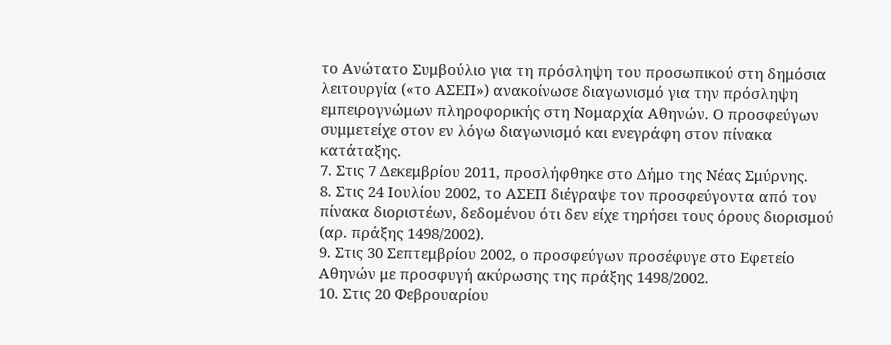το Ανώτατο Συμβούλιο για τη πρόσληψη του προσωπικού στη δημόσια λειτουργία («το ΑΣΕΠ») ανακοίνωσε διαγωνισμό για την πρόσληψη εμπειρογνώμων πληροφορικής στη Νομαρχία Αθηνών. Ο προσφεύγων συμμετείχε στον εν λόγω διαγωνισμό και ενεγράφη στον πίνακα κατάταξης.
7. Στις 7 Δεκεμβρίου 2011, προσλήφθηκε στο Δήμο της Νέας Σμύρνης.
8. Στις 24 Ιουλίου 2002, το ΑΣΕΠ διέγραψε τον προσφεύγοντα από τον πίνακα διοριστέων, δεδομένου ότι δεν είχε τηρήσει τους όρους διορισμού (αρ. πράξης 1498/2002).
9. Στις 30 Σεπτεμβρίου 2002, ο προσφεύγων προσέφυγε στο Εφετείο Αθηνών με προσφυγή ακύρωσης της πράξης 1498/2002.
10. Στις 20 Φεβρουαρίου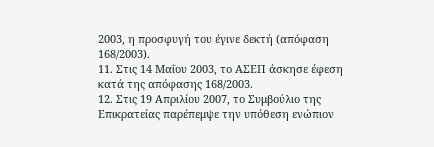2003, η προσφυγή του έγινε δεκτή (απόφαση 168/2003).
11. Στις 14 Μαΐου 2003, το ΑΣΕΠ άσκησε έφεση κατά της απόφασης 168/2003.
12. Στις 19 Απριλίου 2007, το Συμβούλιο της Επικρατείας παρέπεμψε την υπόθεση ενώπιον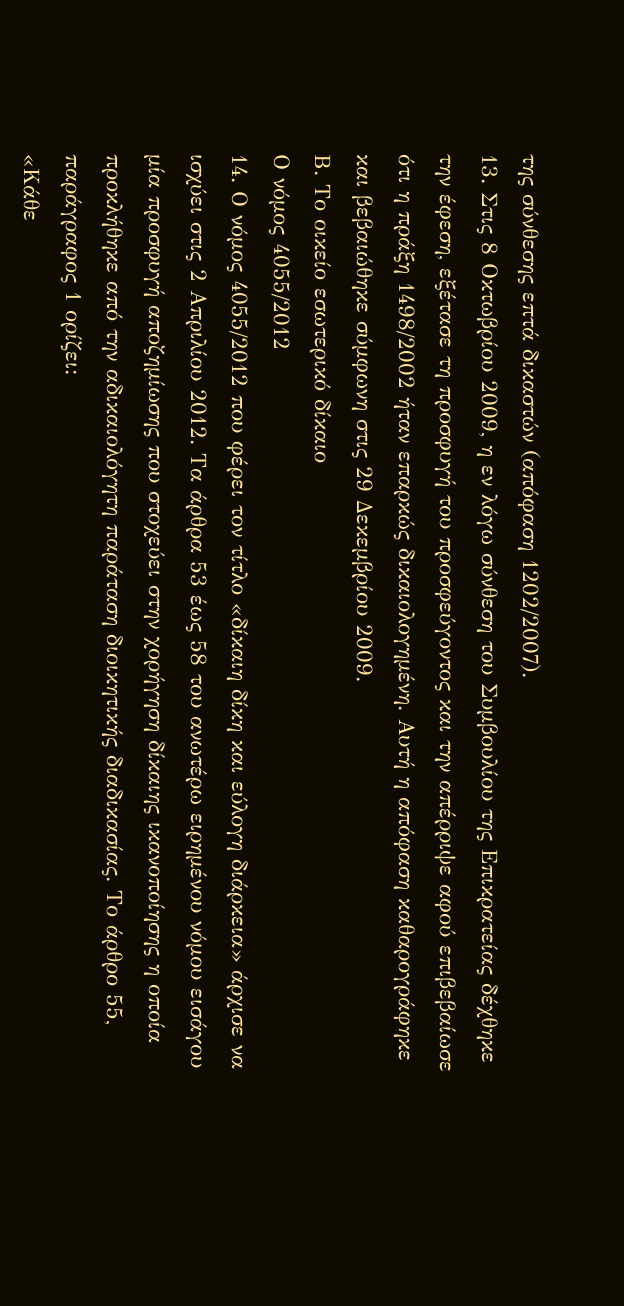της σύνθεσης επτά δικαστών (απόφαση 1202/2007).
13. Στις 8 Οκτωβρίου 2009, η εν λόγω σύνθεση του Συμβουλίου της Επικρατείας δέχθηκε την έφεση, εξέτασε τη προσφυγή του προσφεύγοντος και την απέρριψε αφού επιβεβαίωσε ότι η πράξη 1498/2002 ήταν επαρκώς δικαιολογημένη. Αυτή η απόφαση καθαρογράφηκε και βεβαιώθηκε σύμφωνη στις 29 Δεκεμβρίου 2009.
Β. Το οικείο εσωτερικό δίκαιο
Ο νόμος 4055/2012
14. Ο νόμος 4055/2012 που φέρει τον τίτλο «δίκαιη δίκη και εύλογη διάρκεια» άρχισε να ισχύει στις 2 Απριλίου 2012. Τα άρθρα 53 έως 58 του ανωτέρω ειρημένου νόμου εισάγου μία προσφυγή αποζημίωσης που στοχεύει στην χορήγηση δίκαιης ικανοποίησης η οποία προκλήθηκε από την αδικαιολόγητη παράταση διοικητικής διαδικασίας. Το άρθρο 55, παράγραφος 1 ορίζει:
«Κάθε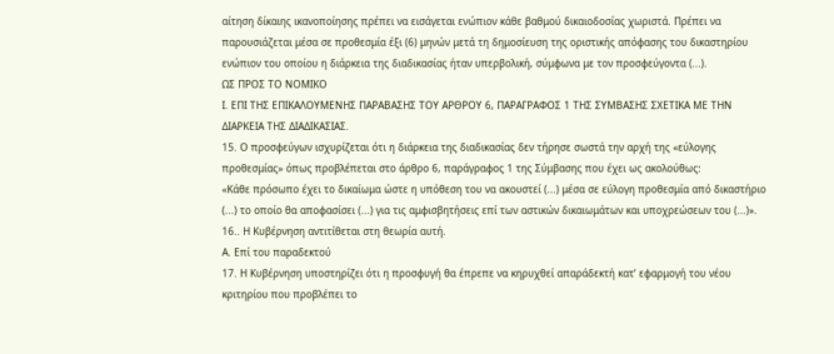αίτηση δίκαιης ικανοποίησης πρέπει να εισάγεται ενώπιον κάθε βαθμού δικαιοδοσίας χωριστά. Πρέπει να παρουσιάζεται μέσα σε προθεσμία έξι (6) μηνών μετά τη δημοσίευση της οριστικής απόφασης του δικαστηρίου ενώπιον του οποίου η διάρκεια της διαδικασίας ήταν υπερβολική, σύμφωνα με τον προσφεύγοντα (...).
ΩΣ ΠΡΟΣ ΤΟ ΝΟΜΙΚΟ
Ι. ΕΠΙ ΤΗΣ ΕΠΙΚΑΛΟΥΜΕΝΗΣ ΠΑΡΑΒΑΣΗΣ ΤΟΥ ΑΡΘΡΟΥ 6, ΠΑΡΑΓΡΑΦΟΣ 1 ΤΗΣ ΣΥΜΒΑΣΗΣ ΣΧΕΤΙΚΑ ΜΕ ΤΗΝ ΔΙΑΡΚΕΙΑ ΤΗΣ ΔΙΑΔΙΚΑΣΙΑΣ.
15. Ο προσφεύγων ισχυρίζεται ότι η διάρκεια της διαδικασίας δεν τήρησε σωστά την αρχή της «εύλογης προθεσμίας» όπως προβλέπεται στο άρθρο 6, παράγραφος 1 της Σύμβασης που έχει ως ακολούθως:
«Κάθε πρόσωπο έχει το δικαίωμα ώστε η υπόθεση του να ακουστεί (...) μέσα σε εύλογη προθεσμία από δικαστήριο (...) το οποίο θα αποφασίσει (...) για τις αμφισβητήσεις επί των αστικών δικαιωμάτων και υποχρεώσεων του (...)».
16.. Η Κυβέρνηση αντιτίθεται στη θεωρία αυτή.
Α. Επί του παραδεκτού
17. Η Κυβέρνηση υποστηρίζει ότι η προσφυγή θα έπρεπε να κηρυχθεί απαράδεκτή κατ’ εφαρμογή του νέου κριτηρίου που προβλέπει το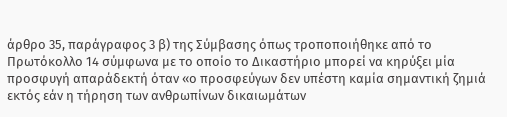άρθρο 35, παράγραφος 3 β) της Σύμβασης όπως τροποποιήθηκε από το Πρωτόκολλο 14 σύμφωνα με το οποίο το Δικαστήριο μπορεί να κηρύξει μία προσφυγή απαράδεκτή όταν «ο προσφεύγων δεν υπέστη καμία σημαντική ζημιά εκτός εάν η τήρηση των ανθρωπίνων δικαιωμάτων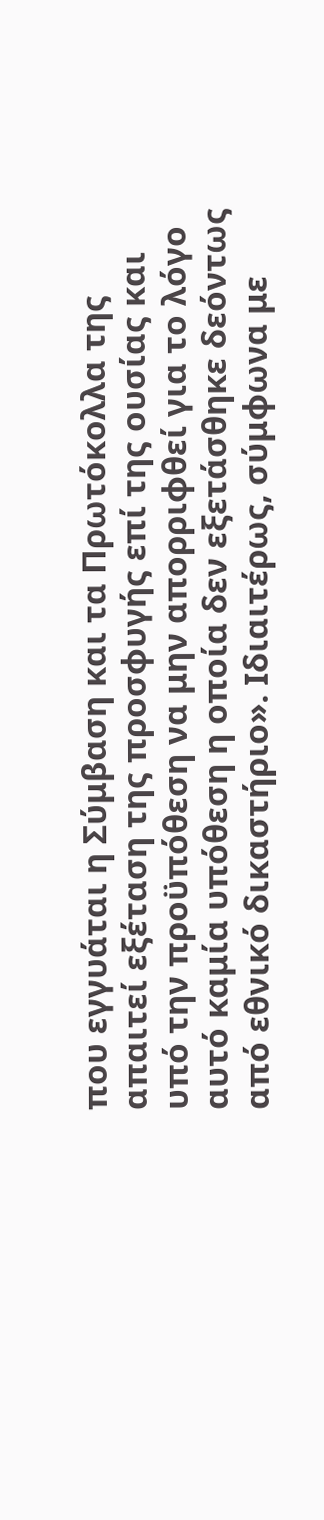που εγγυάται η Σύμβαση και τα Πρωτόκολλα της απαιτεί εξέταση της προσφυγής επί της ουσίας και υπό την προϋπόθεση να μην απορριφθεί για το λόγο αυτό καμία υπόθεση η οποία δεν εξετάσθηκε δεόντως από εθνικό δικαστήριο». Ιδιαιτέρως, σύμφωνα με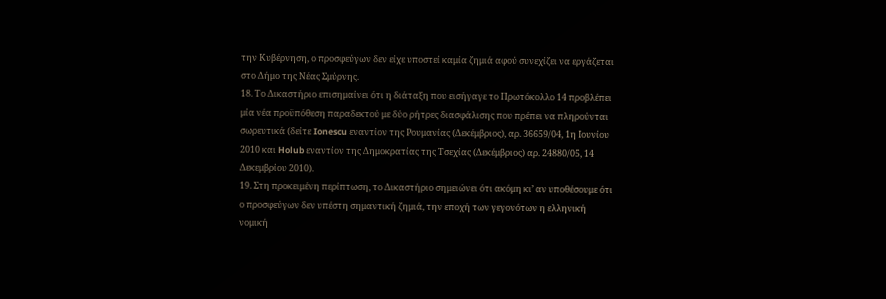την Κυβέρνηση, ο προσφεύγων δεν είχε υποστεί καμία ζημιά αφού συνεχίζει να εργάζεται στο Δήμο της Νέας Σμύρνης.
18. Το Δικαστήριο επισημαίνει ότι η διάταξη που εισήγαγε το Πρωτόκολλο 14 προβλέπει μία νέα προϋπόθεση παραδεκτού με δύο ρήτρες διασφάλισης που πρέπει να πληρούνται σωρευτικά (δείτε Ionescu εναντίον της Ρουμανίας (Δεκέμβριος), αρ. 36659/04, 1η Ιουνίου 2010 και Holub εναντίον της Δημοκρατίας της Τσεχίας (Δεκέμβριος) αρ. 24880/05, 14 Δεκεμβρίου 2010).
19. Στη προκειμένη περίπτωση, το Δικαστήριο σημειώνει ότι ακόμη κι’ αν υποθέσουμε ότι ο προσφεύγων δεν υπέστη σημαντική ζημιά, την εποχή των γεγονότων η ελληνική νομική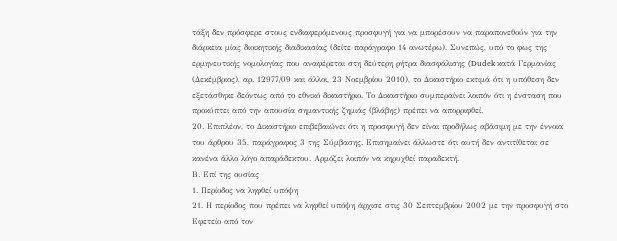τάξη δεν πρόσφερε στους ενδιαφερόμενους προσφυγή για να μπορέσουν να παραπονεθούν για την διάρκεια μίας διοικητικής διαδικασίας (δείτε παράγραφο 14 ανωτέρω). Συνεπώς, υπό το φως της ερμηνευτικής νομολογίας που αναφέρεται στη δεύτερη ρήτρα διασφάλισης (Dudek κατά Γερμανίας (Δεκέμβριος), αρ. 12977/09 και άλλοι, 23 Νοεμβρίου 2010), το Δικαστήριο εκτιμά ότι η υπόθεση δεν εξετάσθηκε δεόντως από το εθνικό δικαστήριο. Το Δικαστήριο συμπεραίνει λοιπόν ότι η ένσταση που προκύπτει από την απουσία σημαντικής ζημιάς (βλάβης) πρέπει να απορριφθεί.
20. Επιπλέον, το Δικαστήριο επιβεβαιώνει ότι η προσφυγή δεν είναι προδήλως αβάσιμη με την έννοια του άρθρου 35, παράγραφος 3 της Σύμβασης. Επισημαίνει άλλωστε ότι αυτή δεν αντιτίθεται σε κανένα άλλο λόγο απαράδεκτου. Αρμόζει λοιπόν να κηρυχθεί παραδεκτή.
Β. Επί της ουσίας
1. Περίοδος να ληφθεί υπόψη
21. Η περίοδος που πρέπει να ληφθεί υπόψη άρχισε στις 30 Σεπτεμβρίου 2002 με την προσφυγή στο Εφετείο από τον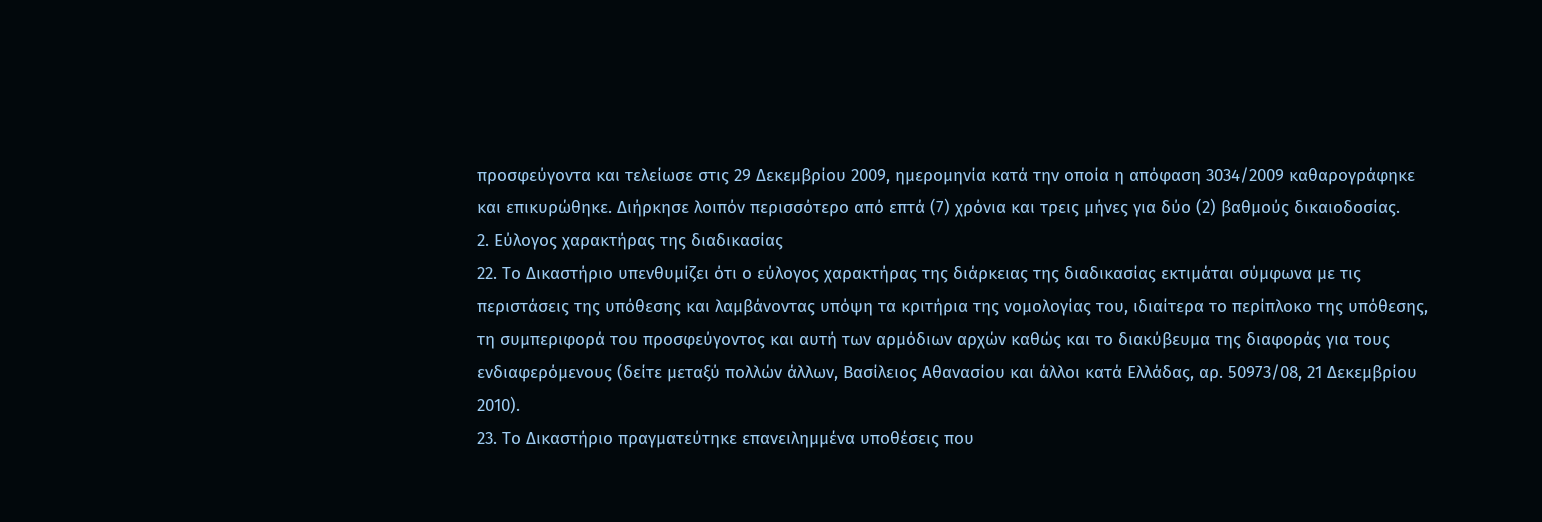προσφεύγοντα και τελείωσε στις 29 Δεκεμβρίου 2009, ημερομηνία κατά την οποία η απόφαση 3034/2009 καθαρογράφηκε και επικυρώθηκε. Διήρκησε λοιπόν περισσότερο από επτά (7) χρόνια και τρεις μήνες για δύο (2) βαθμούς δικαιοδοσίας.
2. Εύλογος χαρακτήρας της διαδικασίας
22. Το Δικαστήριο υπενθυμίζει ότι ο εύλογος χαρακτήρας της διάρκειας της διαδικασίας εκτιμάται σύμφωνα με τις περιστάσεις της υπόθεσης και λαμβάνοντας υπόψη τα κριτήρια της νομολογίας του, ιδιαίτερα το περίπλοκο της υπόθεσης, τη συμπεριφορά του προσφεύγοντος και αυτή των αρμόδιων αρχών καθώς και το διακύβευμα της διαφοράς για τους ενδιαφερόμενους (δείτε μεταξύ πολλών άλλων, Βασίλειος Αθανασίου και άλλοι κατά Ελλάδας, αρ. 50973/08, 21 Δεκεμβρίου 2010).
23. Το Δικαστήριο πραγματεύτηκε επανειλημμένα υποθέσεις που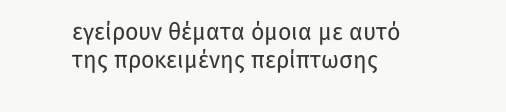εγείρουν θέματα όμοια με αυτό της προκειμένης περίπτωσης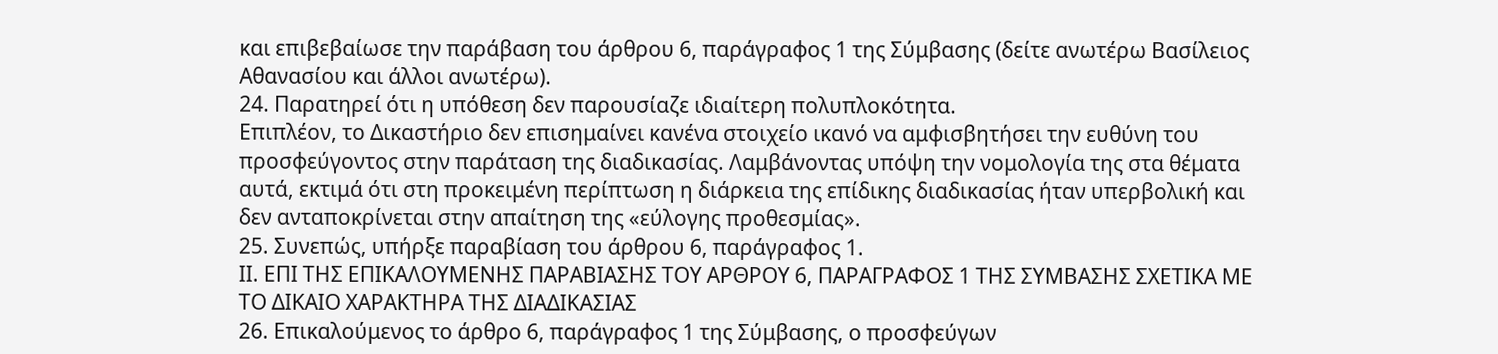και επιβεβαίωσε την παράβαση του άρθρου 6, παράγραφος 1 της Σύμβασης (δείτε ανωτέρω Βασίλειος Αθανασίου και άλλοι ανωτέρω).
24. Παρατηρεί ότι η υπόθεση δεν παρουσίαζε ιδιαίτερη πολυπλοκότητα.
Επιπλέον, το Δικαστήριο δεν επισημαίνει κανένα στοιχείο ικανό να αμφισβητήσει την ευθύνη του προσφεύγοντος στην παράταση της διαδικασίας. Λαμβάνοντας υπόψη την νομολογία της στα θέματα αυτά, εκτιμά ότι στη προκειμένη περίπτωση η διάρκεια της επίδικης διαδικασίας ήταν υπερβολική και δεν ανταποκρίνεται στην απαίτηση της «εύλογης προθεσμίας».
25. Συνεπώς, υπήρξε παραβίαση του άρθρου 6, παράγραφος 1.
ΙΙ. ΕΠΙ ΤΗΣ ΕΠΙΚΑΛΟΥΜΕΝΗΣ ΠΑΡΑΒΙΑΣΗΣ ΤΟΥ ΑΡΘΡΟΥ 6, ΠΑΡΑΓΡΑΦΟΣ 1 ΤΗΣ ΣΥΜΒΑΣΗΣ ΣΧΕΤΙΚΑ ΜΕ ΤΟ ΔΙΚΑΙΟ ΧΑΡΑΚΤΗΡΑ ΤΗΣ ΔΙΑΔΙΚΑΣΙΑΣ
26. Επικαλούμενος το άρθρο 6, παράγραφος 1 της Σύμβασης, ο προσφεύγων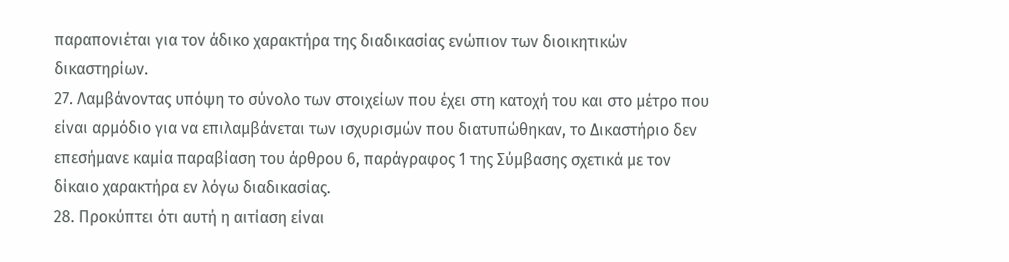παραπονιέται για τον άδικο χαρακτήρα της διαδικασίας ενώπιον των διοικητικών δικαστηρίων.
27. Λαμβάνοντας υπόψη το σύνολο των στοιχείων που έχει στη κατοχή του και στο μέτρο που είναι αρμόδιο για να επιλαμβάνεται των ισχυρισμών που διατυπώθηκαν, το Δικαστήριο δεν επεσήμανε καμία παραβίαση του άρθρου 6, παράγραφος 1 της Σύμβασης σχετικά με τον δίκαιο χαρακτήρα εν λόγω διαδικασίας.
28. Προκύπτει ότι αυτή η αιτίαση είναι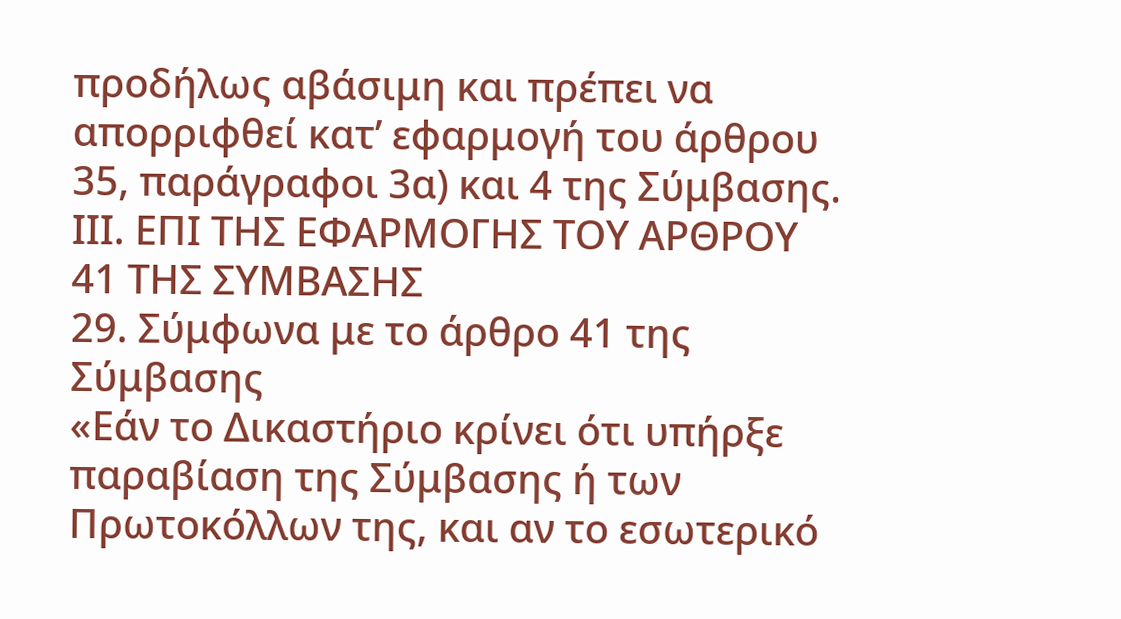προδήλως αβάσιμη και πρέπει να απορριφθεί κατ’ εφαρμογή του άρθρου 35, παράγραφοι 3α) και 4 της Σύμβασης.
ΙΙΙ. ΕΠΙ ΤΗΣ ΕΦΑΡΜΟΓΗΣ ΤΟΥ ΑΡΘΡΟΥ 41 ΤΗΣ ΣΥΜΒΑΣΗΣ
29. Σύμφωνα με το άρθρο 41 της Σύμβασης
«Εάν το Δικαστήριο κρίνει ότι υπήρξε παραβίαση της Σύμβασης ή των Πρωτοκόλλων της, και αν το εσωτερικό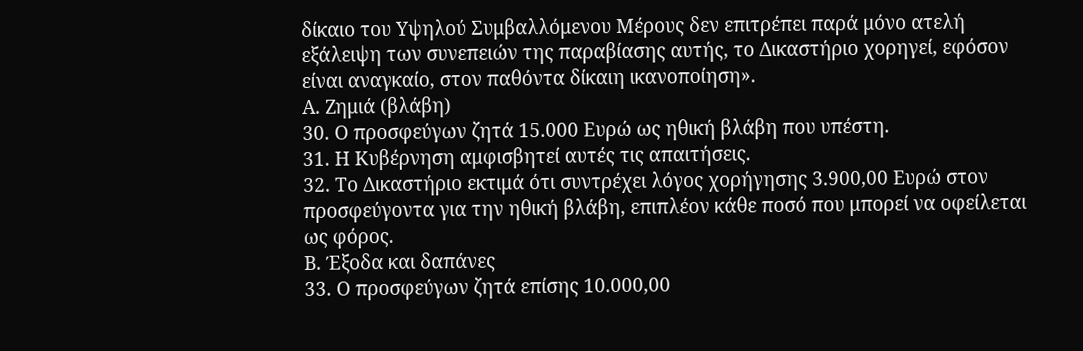δίκαιο του Υψηλού Συμβαλλόμενου Μέρους δεν επιτρέπει παρά μόνο ατελή εξάλειψη των συνεπειών της παραβίασης αυτής, το Δικαστήριο χορηγεί, εφόσον είναι αναγκαίο, στον παθόντα δίκαιη ικανοποίηση».
Α. Ζημιά (βλάβη)
30. Ο προσφεύγων ζητά 15.000 Ευρώ ως ηθική βλάβη που υπέστη.
31. Η Κυβέρνηση αμφισβητεί αυτές τις απαιτήσεις.
32. Το Δικαστήριο εκτιμά ότι συντρέχει λόγος χορήγησης 3.900,00 Ευρώ στον προσφεύγοντα για την ηθική βλάβη, επιπλέον κάθε ποσό που μπορεί να οφείλεται ως φόρος.
Β. Έξοδα και δαπάνες
33. Ο προσφεύγων ζητά επίσης 10.000,00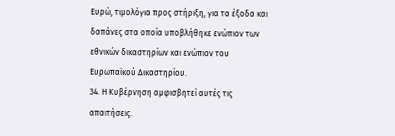Ευρώ, τιμολόγια προς στήριξη, για τα έξοδα και δαπάνες στα οποία υποβλήθηκε ενώπιον των εθνικών δικαστηρίων και ενώπιον του Ευρωπαϊκού Δικαστηρίου.
34. Η Κυβέρνηση αμφισβητεί αυτές τις απαιτήσεις.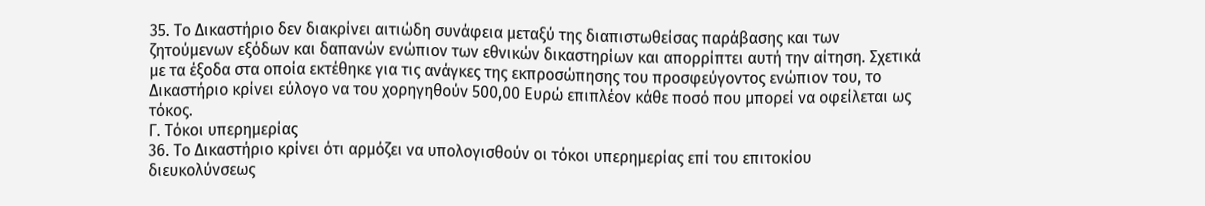35. Το Δικαστήριο δεν διακρίνει αιτιώδη συνάφεια μεταξύ της διαπιστωθείσας παράβασης και των ζητούμενων εξόδων και δαπανών ενώπιον των εθνικών δικαστηρίων και απορρίπτει αυτή την αίτηση. Σχετικά με τα έξοδα στα οποία εκτέθηκε για τις ανάγκες της εκπροσώπησης του προσφεύγοντος ενώπιον του, το Δικαστήριο κρίνει εύλογο να του χορηγηθούν 500,00 Ευρώ επιπλέον κάθε ποσό που μπορεί να οφείλεται ως τόκος.
Γ. Τόκοι υπερημερίας
36. Το Δικαστήριο κρίνει ότι αρμόζει να υπολογισθούν οι τόκοι υπερημερίας επί του επιτοκίου διευκολύνσεως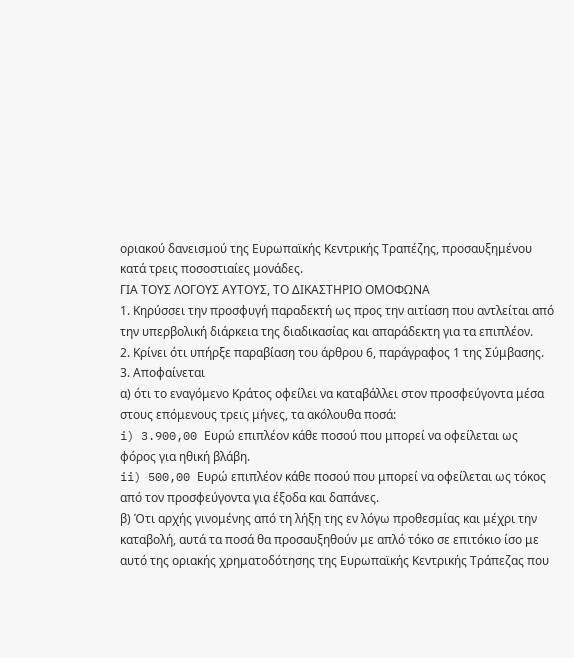οριακού δανεισμού της Ευρωπαϊκής Κεντρικής Τραπέζης, προσαυξημένου κατά τρεις ποσοστιαίες μονάδες.
ΓΙΑ ΤΟΥΣ ΛΟΓΟΥΣ ΑΥΤΟΥΣ, ΤΟ ΔΙΚΑΣΤΗΡΙΟ ΟΜΟΦΩΝΑ
1. Κηρύσσει την προσφυγή παραδεκτή ως προς την αιτίαση που αντλείται από την υπερβολική διάρκεια της διαδικασίας και απαράδεκτη για τα επιπλέον.
2. Κρίνει ότι υπήρξε παραβίαση του άρθρου 6, παράγραφος 1 της Σύμβασης.
3. Αποφαίνεται
α) ότι το εναγόμενο Κράτος οφείλει να καταβάλλει στον προσφεύγοντα μέσα στους επόμενους τρεις μήνες, τα ακόλουθα ποσά:
i) 3.900,00 Ευρώ επιπλέον κάθε ποσού που μπορεί να οφείλεται ως φόρος για ηθική βλάβη.
ii) 500,00 Ευρώ επιπλέον κάθε ποσού που μπορεί να οφείλεται ως τόκος από τον προσφεύγοντα για έξοδα και δαπάνες.
β) Ότι αρχής γινομένης από τη λήξη της εν λόγω προθεσμίας και μέχρι την καταβολή, αυτά τα ποσά θα προσαυξηθούν με απλό τόκο σε επιτόκιο ίσο με αυτό της οριακής χρηματοδότησης της Ευρωπαϊκής Κεντρικής Τράπεζας που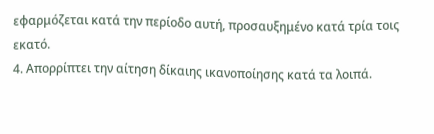εφαρμόζεται κατά την περίοδο αυτή, προσαυξημένο κατά τρία τοις εκατό.
4. Απορρίπτει την αίτηση δίκαιης ικανοποίησης κατά τα λοιπά.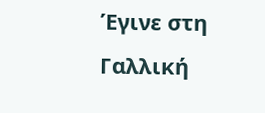Έγινε στη Γαλλική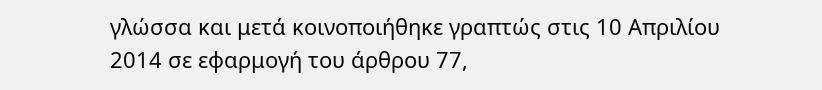γλώσσα και μετά κοινοποιήθηκε γραπτώς στις 10 Απριλίου 2014 σε εφαρμογή του άρθρου 77,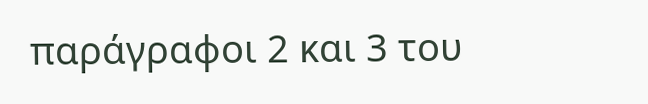παράγραφοι 2 και 3 του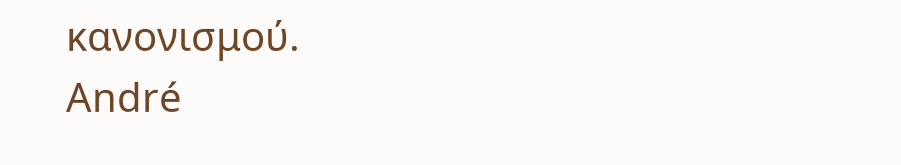κανονισμού.
André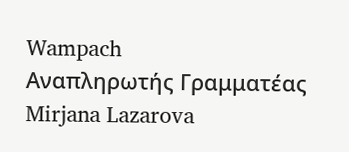Wampach
Αναπληρωτής Γραμματέας
Mirjana Lazarova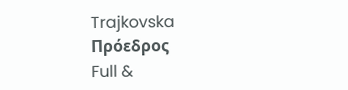Trajkovska
Πρόεδρος
Full &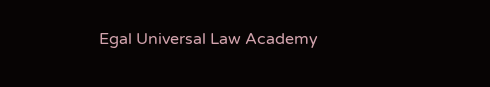Egal Universal Law Academy